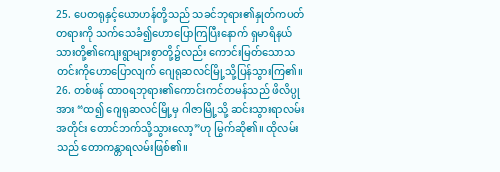25. ပေတရုနှင့်ယောဟန်တို့သည် သခင်ဘုရား၏နှုတ်ကပတ်တရားကို သက်သေခံ၍ဟောပြောကြပြီးနောက် ရှမာရိနယ်သားတို့၏ကျေးရွာများစွာတို့၌လည်း ကောင်းမြတ်သောသတင်းကိုဟောပြောလျက် ဂျေရုဆလင်မြို့သို့ပြန်သွားကြ၏။
26. တစ်ဖန် ထာဝရဘုရား၏ကောင်းကင်တမန်သည် ဖိလိပ္ပုအား “ထ၍ ဂျေရုဆလင်မြို့မှ ဂါဇာမြို့သို့ ဆင်းသွားရာလမ်းအတိုင်း တောင်ဘက်သို့သွားလော့”ဟု မြွက်ဆို၏။ ထိုလမ်းသည် တောကန္တာရလမ်းဖြစ်၏။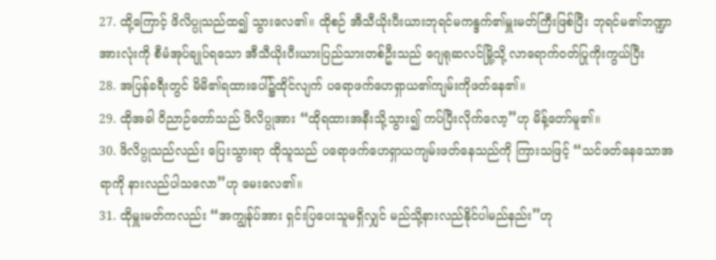27. ထို့ကြောင့် ဖိလိပ္ပုသည်ထ၍ သွားလေ၏။ ထိုစဉ် အီသီယိုးပီးယားဘုရင်မကန္ဒက်၏မှူးမတ်ကြီးဖြစ်ပြီး ဘုရင်မ၏ဘဏ္ဍာအားလုံးကို စီမံအုပ်ချုပ်ရသော အီသီယိုးပီးယားပြည်သားတစ်ဦးသည် ဂျေရုဆလင်မြို့သို့ လာရောက်ဝတ်ပြုကိုးကွယ်ပြီး
28. အပြန်ခရီးတွင် မိမိ၏ရထားပေါ်၌ထိုင်လျက် ပရောဖက်ဟေရှာယ၏ကျမ်းကိုဖတ်နေ၏။
29. ထိုအခါ ဝိညာဉ်တော်သည် ဖိလိပ္ပုအား “ထိုရထားအနီးသို့သွား၍ ကပ်ပြီးလိုက်လော့”ဟု မိန့်တော်မူ၏။
30. ဖိလိပ္ပုသည်လည်း ပြေးသွားရာ ထိုသူသည် ပရောဖက်ဟေရှာယကျမ်းဖတ်နေသည်ကို ကြားသဖြင့် “သင်ဖတ်နေသောအရာကို နားလည်ပါသလော”ဟု မေးလေ၏။
31. ထိုမှူးမတ်ကလည်း “အကျွန်ုပ်အား ရှင်းပြပေးသူမရှိလျှင် မည်သို့နားလည်နိုင်ပါမည်နည်း”ဟု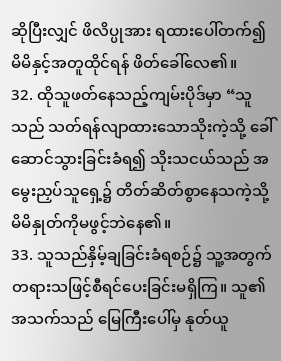ဆိုပြီးလျှင် ဖိလိပ္ပုအား ရထားပေါ်တက်၍ မိမိနှင့်အတူထိုင်ရန် ဖိတ်ခေါ်လေ၏။
32. ထိုသူဖတ်နေသည့်ကျမ်းပိုဒ်မှာ “သူသည် သတ်ရန်လျာထားသောသိုးကဲ့သို့ ခေါ်ဆောင်သွားခြင်းခံရ၍ သိုးသငယ်သည် အမွေးညှပ်သူရှေ့၌ တိတ်ဆိတ်စွာနေသကဲ့သို့ မိမိနှုတ်ကိုမဖွင့်ဘဲနေ၏။
33. သူသည်နှိမ့်ချခြင်းခံရစဉ်၌ သူ့အတွက် တရားသဖြင့်စီရင်ပေးခြင်းမရှိကြ။ သူ၏အသက်သည် မြေကြီးပေါ်မှ နုတ်ယူ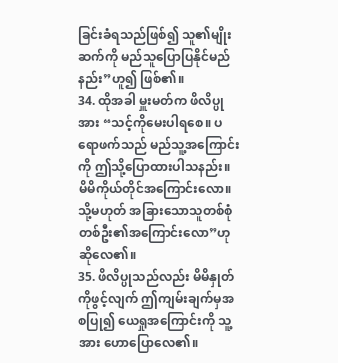ခြင်းခံရသည်ဖြစ်၍ သူ၏မျိုးဆက်ကို မည်သူပြောပြနိုင်မည်နည်း”ဟူ၍ ဖြစ်၏။
34. ထိုအခါ မှူးမတ်က ဖိလိပ္ပုအား “သင့်ကိုမေးပါရစေ။ ပရောဖက်သည် မည်သူ့အကြောင်းကို ဤသို့ပြောထားပါသနည်း။ မိမိကိုယ်တိုင်အကြောင်းလော။ သို့မဟုတ် အခြားသောသူတစ်စုံတစ်ဦး၏အကြောင်းလော”ဟု ဆိုလေ၏။
35. ဖိလိပ္ပုသည်လည်း မိမိနှုတ်ကိုဖွင့်လျက် ဤကျမ်းချက်မှအစပြု၍ ယေရှုအကြောင်းကို သူ့အား ဟောပြောလေ၏။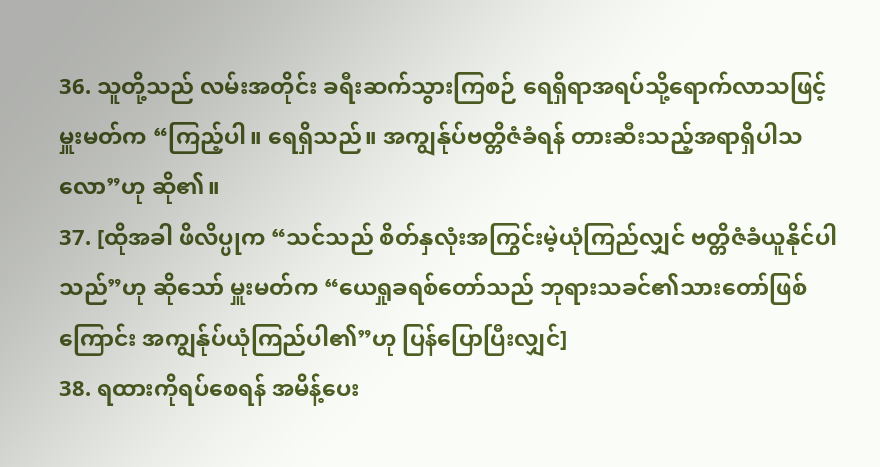36. သူတို့သည် လမ်းအတိုင်း ခရီးဆက်သွားကြစဉ် ရေရှိရာအရပ်သို့ရောက်လာသဖြင့် မှူးမတ်က “ကြည့်ပါ။ ရေရှိသည်။ အကျွန်ုပ်ဗတ္တိဇံခံရန် တားဆီးသည့်အရာရှိပါသလော”ဟု ဆို၏။
37. [ထိုအခါ ဖိလိပ္ပုက “သင်သည် စိတ်နှလုံးအကြွင်းမဲ့ယုံကြည်လျှင် ဗတ္တိဇံခံယူနိုင်ပါသည်”ဟု ဆိုသော် မှူးမတ်က “ယေရှုခရစ်တော်သည် ဘုရားသခင်၏သားတော်ဖြစ်ကြောင်း အကျွန်ုပ်ယုံကြည်ပါ၏”ဟု ပြန်ပြောပြီးလျှင်]
38. ရထားကိုရပ်စေရန် အမိန့်ပေး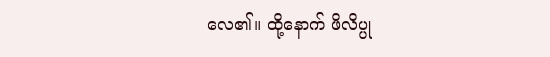လေ၏။ ထို့နောက် ဖိလိပ္ပု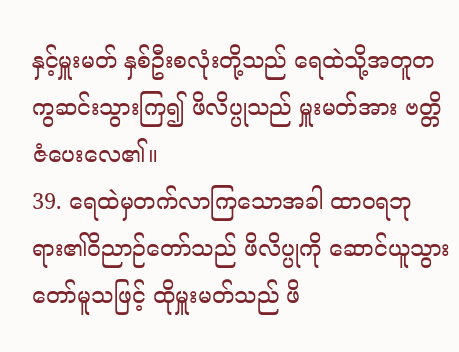နှင့်မှူးမတ် နှစ်ဦးစလုံးတို့သည် ရေထဲသို့အတူတကွဆင်းသွားကြ၍ ဖိလိပ္ပုသည် မှူးမတ်အား ဗတ္တိဇံပေးလေ၏။
39. ရေထဲမှတက်လာကြသောအခါ ထာဝရဘုရား၏ဝိညာဉ်တော်သည် ဖိလိပ္ပုကို ဆောင်ယူသွားတော်မူသဖြင့် ထိုမှူးမတ်သည် ဖိ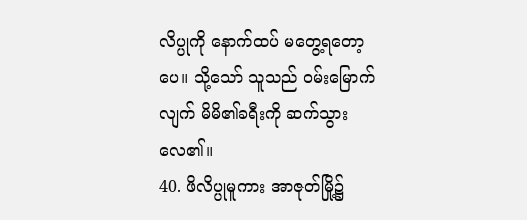လိပ္ပုကို နောက်ထပ် မတွေ့ရတော့ပေ။ သို့သော် သူသည် ဝမ်းမြောက်လျက် မိမိ၏ခရီးကို ဆက်သွားလေ၏။
40. ဖိလိပ္ပုမူကား အာဇုတ်မြို့၌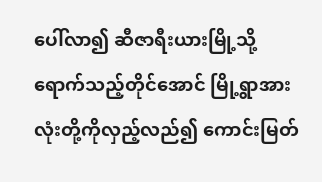ပေါ်လာ၍ ဆီဇာရီးယားမြို့သို့ရောက်သည့်တိုင်အောင် မြို့ရွာအားလုံးတို့ကိုလှည့်လည်၍ ကောင်းမြတ်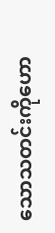သောသတင်းကိုဟော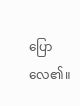ပြောလေ၏။